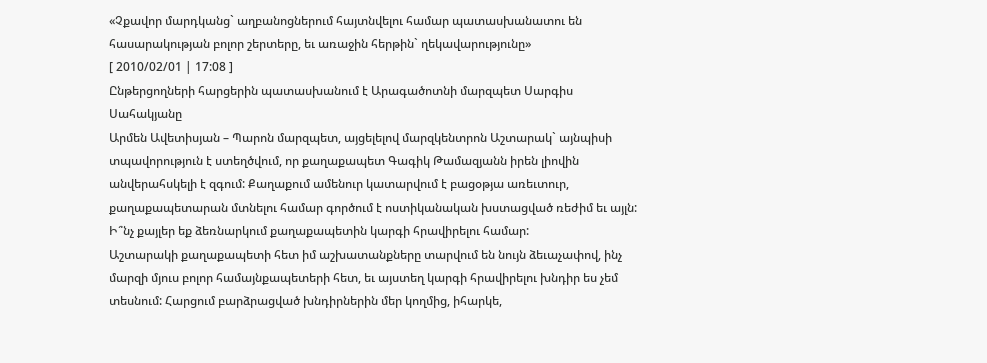«Չքավոր մարդկանց` աղբանոցներում հայտնվելու համար պատասխանատու են հասարակության բոլոր շերտերը, եւ առաջին հերթին` ղեկավարությունը»
[ 2010/02/01 | 17:08 ]
Ընթերցողների հարցերին պատասխանում է Արագածոտնի մարզպետ Սարգիս Սահակյանը
Արմեն Ավետիսյան – Պարոն մարզպետ, այցելելով մարզկենտրոն Աշտարակ` այնպիսի տպավորություն է ստեղծվում, որ քաղաքապետ Գագիկ Թամազյանն իրեն լիովին անվերահսկելի է զգում: Քաղաքում ամենուր կատարվում է բացօթյա առեւտուր, քաղաքապետարան մտնելու համար գործում է ոստիկանական խստացված ռեժիմ եւ այլն: Ի՞նչ քայլեր եք ձեռնարկում քաղաքապետին կարգի հրավիրելու համար:
Աշտարակի քաղաքապետի հետ իմ աշխատանքները տարվում են նույն ձեւաչափով, ինչ մարզի մյուս բոլոր համայնքապետերի հետ, եւ այստեղ կարգի հրավիրելու խնդիր ես չեմ տեսնում: Հարցում բարձրացված խնդիրներին մեր կողմից, իհարկե,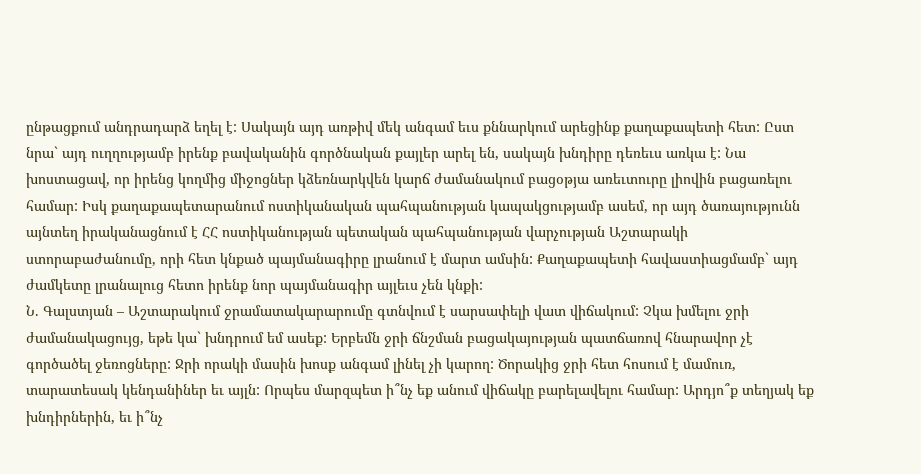ընթացքում անդրադարձ եղել է: Սակայն այդ առթիվ մեկ անգամ եւս քննարկում արեցինք քաղաքապետի հետ: Ըստ նրա` այդ ուղղությամբ իրենք բավականին գործնական քայլեր արել են, սակայն խնդիրը դեռեւս առկա է: Նա խոստացավ, որ իրենց կողմից միջոցներ կձեռնարկվեն կարճ ժամանակում բացօթյա առեւտուրը լիովին բացառելու համար: Իսկ քաղաքապետարանում ոստիկանական պահպանության կապակցությամբ ասեմ, որ այդ ծառայությունն այնտեղ իրականացնում է ՀՀ ոստիկանության պետական պահպանության վարչության Աշտարակի ստորաբաժանումը, որի հետ կնքած պայմանագիրը լրանում է մարտ ամսին: Քաղաքապետի հավաստիացմամբ` այդ ժամկետը լրանալուց հետո իրենք նոր պայմանագիր այլեւս չեն կնքի:
Ն. Գալստյան – Աշտարակում ջրամատակարարումը գտնվում է սարսափելի վատ վիճակում: Չկա խմելու ջրի ժամանակացույց, եթե կա` խնդրում եմ ասեք: Երբեմն ջրի ճնշման բացակայության պատճառով հնարավոր չէ գործածել ջեռոցները: Ջրի որակի մասին խոսք անգամ լինել չի կարող: Ծորակից ջրի հետ հոսում է մամուռ, տարատեսակ կենդանիներ եւ այլն: Որպես մարզպետ ի՞նչ եք անում վիճակը բարելավելու համար: Արդյո՞ք տեղյակ եք խնդիրներին, եւ ի՞նչ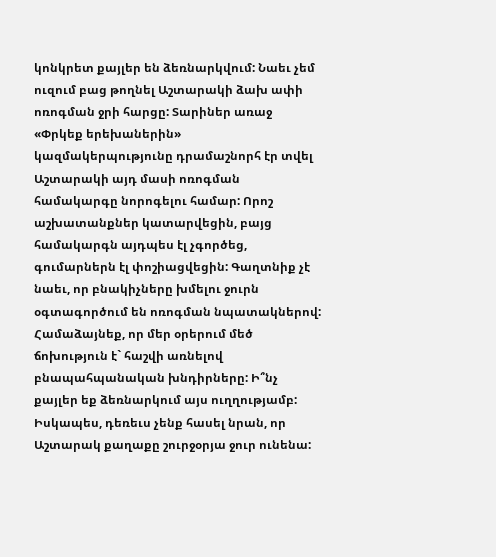կոնկրետ քայլեր են ձեռնարկվում: Նաեւ չեմ ուզում բաց թողնել Աշտարակի ձախ ափի ոռոգման ջրի հարցը: Տարիներ առաջ «Փրկեք երեխաներին» կազմակերպությունը դրամաշնորհ էր տվել Աշտարակի այդ մասի ոռոգման համակարգը նորոգելու համար: Որոշ աշխատանքներ կատարվեցին, բայց համակարգն այդպես էլ չգործեց, գումարներն էլ փոշիացվեցին: Գաղտնիք չէ նաեւ, որ բնակիչները խմելու ջուրն օգտագործում են ոռոգման նպատակներով: Համաձայնեք, որ մեր օրերում մեծ ճոխություն է` հաշվի առնելով բնապահպանական խնդիրները: Ի՞նչ քայլեր եք ձեռնարկում այս ուղղությամբ:
Իսկապես, դեռեւս չենք հասել նրան, որ Աշտարակ քաղաքը շուրջօրյա ջուր ունենա: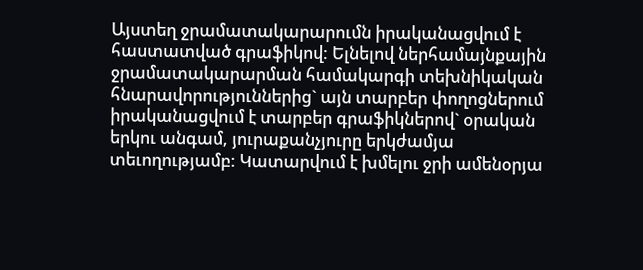Այստեղ ջրամատակարարումն իրականացվում է հաստատված գրաֆիկով: Ելնելով ներհամայնքային ջրամատակարարման համակարգի տեխնիկական հնարավորություններից` այն տարբեր փողոցներում իրականացվում է տարբեր գրաֆիկներով` օրական երկու անգամ, յուրաքանչյուրը երկժամյա տեւողությամբ: Կատարվում է խմելու ջրի ամենօրյա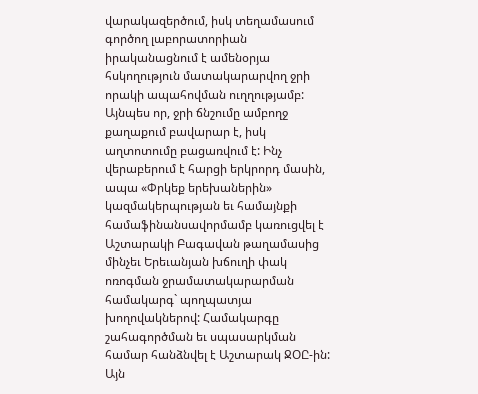վարակազերծում, իսկ տեղամասում գործող լաբորատորիան իրականացնում է ամենօրյա հսկողություն մատակարարվող ջրի որակի ապահովման ուղղությամբ: Այնպես որ, ջրի ճնշումը ամբողջ քաղաքում բավարար է, իսկ աղտոտումը բացառվում է: Ինչ վերաբերում է հարցի երկրորդ մասին, ապա «Փրկեք երեխաներին» կազմակերպության եւ համայնքի համաֆինանսավորմամբ կառուցվել է Աշտարակի Բագավան թաղամասից մինչեւ Երեւանյան խճուղի փակ ոռոգման ջրամատակարարման համակարգ` պողպատյա խողովակներով: Համակարգը շահագործման եւ սպասարկման համար հանձնվել է Աշտարակ ՋՕԸ-ին: Այն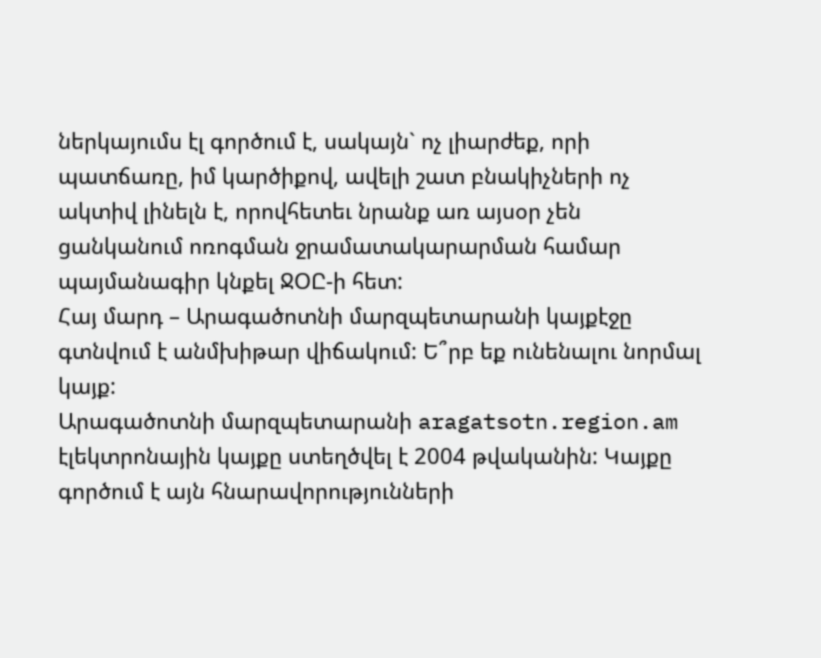ներկայումս էլ գործում է, սակայն` ոչ լիարժեք, որի պատճառը, իմ կարծիքով, ավելի շատ բնակիչների ոչ ակտիվ լինելն է, որովհետեւ նրանք առ այսօր չեն ցանկանում ոռոգման ջրամատակարարման համար պայմանագիր կնքել ՋՕԸ-ի հետ:
Հայ մարդ – Արագածոտնի մարզպետարանի կայքէջը գտնվում է անմխիթար վիճակում: Ե՞րբ եք ունենալու նորմալ կայք:
Արագածոտնի մարզպետարանի aragatsotn.region.am էլեկտրոնային կայքը ստեղծվել է 2004 թվականին: Կայքը գործում է այն հնարավորությունների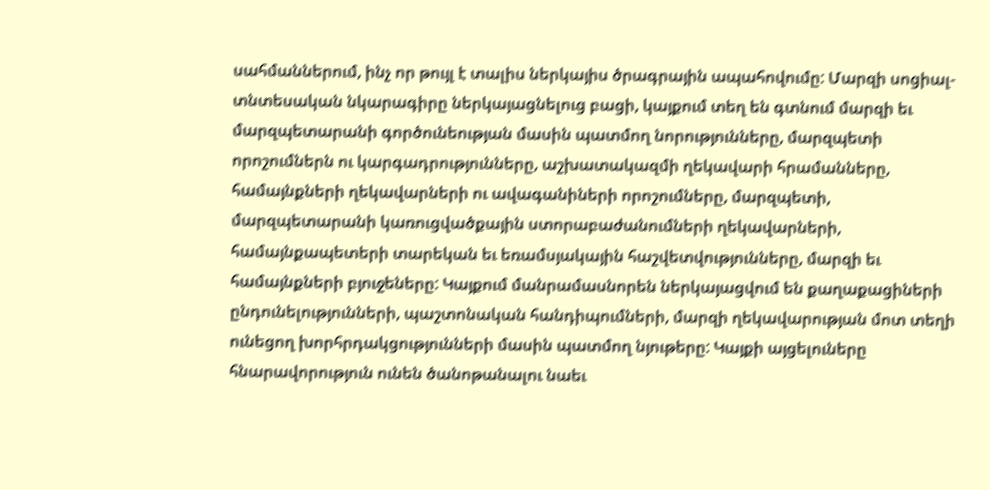սահմաններում, ինչ որ թույլ է տալիս ներկայիս ծրագրային ապահովումը: Մարզի սոցիալ-տնտեսական նկարագիրը ներկայացնելուց բացի, կայքում տեղ են գտնում մարզի եւ մարզպետարանի գործունեության մասին պատմող նորությունները, մարզպետի որոշումներն ու կարգադրությունները, աշխատակազմի ղեկավարի հրամանները, համայնքների ղեկավարների ու ավագանիների որոշումները, մարզպետի, մարզպետարանի կառուցվածքային ստորաբաժանումների ղեկավարների, համայնքապետերի տարեկան եւ եռամսյակային հաշվետվությունները, մարզի եւ համայնքների բյուջեները: Կայքում մանրամասնորեն ներկայացվում են քաղաքացիների ընդունելությունների, պաշտոնական հանդիպումների, մարզի ղեկավարության մոտ տեղի ունեցող խորհրդակցությունների մասին պատմող նյութերը: Կայքի այցելուները հնարավորություն ունեն ծանոթանալու նաեւ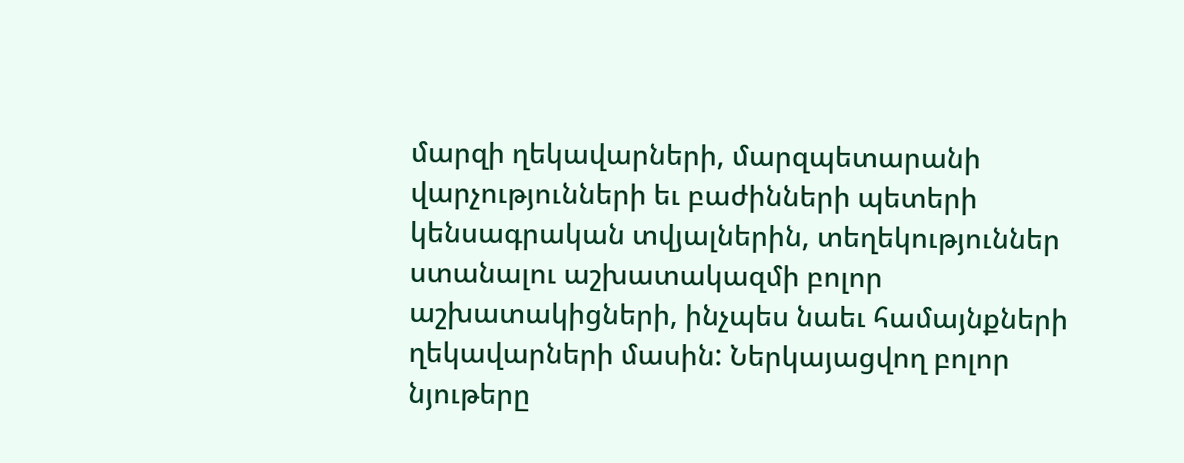մարզի ղեկավարների, մարզպետարանի վարչությունների եւ բաժինների պետերի կենսագրական տվյալներին, տեղեկություններ ստանալու աշխատակազմի բոլոր աշխատակիցների, ինչպես նաեւ համայնքների ղեկավարների մասին: Ներկայացվող բոլոր նյութերը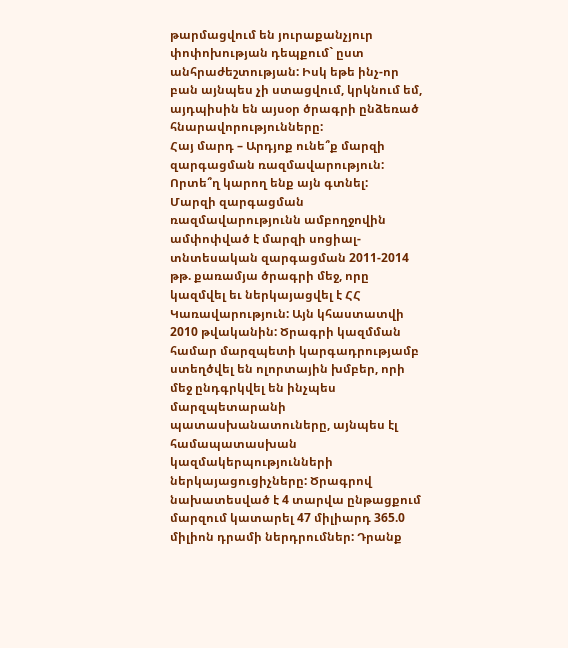թարմացվում են յուրաքանչյուր փոփոխության դեպքում` ըստ անհրաժեշտության: Իսկ եթե ինչ-որ բան այնպես չի ստացվում, կրկնում եմ, այդպիսին են այսօր ծրագրի ընձեռած հնարավորությունները:
Հայ մարդ – Արդյոք ունե՞ք մարզի զարգացման ռազմավարություն: Որտե՞ղ կարող ենք այն գտնել:
Մարզի զարգացման ռազմավարությունն ամբողջովին ամփոփված է մարզի սոցիալ-տնտեսական զարգացման 2011-2014 թթ. քառամյա ծրագրի մեջ, որը կազմվել եւ ներկայացվել է ՀՀ Կառավարություն: Այն կհաստատվի 2010 թվականին: Ծրագրի կազմման համար մարզպետի կարգադրությամբ ստեղծվել են ոլորտային խմբեր, որի մեջ ընդգրկվել են ինչպես մարզպետարանի պատասխանատուները, այնպես էլ համապատասխան կազմակերպությունների ներկայացուցիչները: Ծրագրով նախատեսված է 4 տարվա ընթացքում մարզում կատարել 47 միլիարդ 365.0 միլիոն դրամի ներդրումներ: Դրանք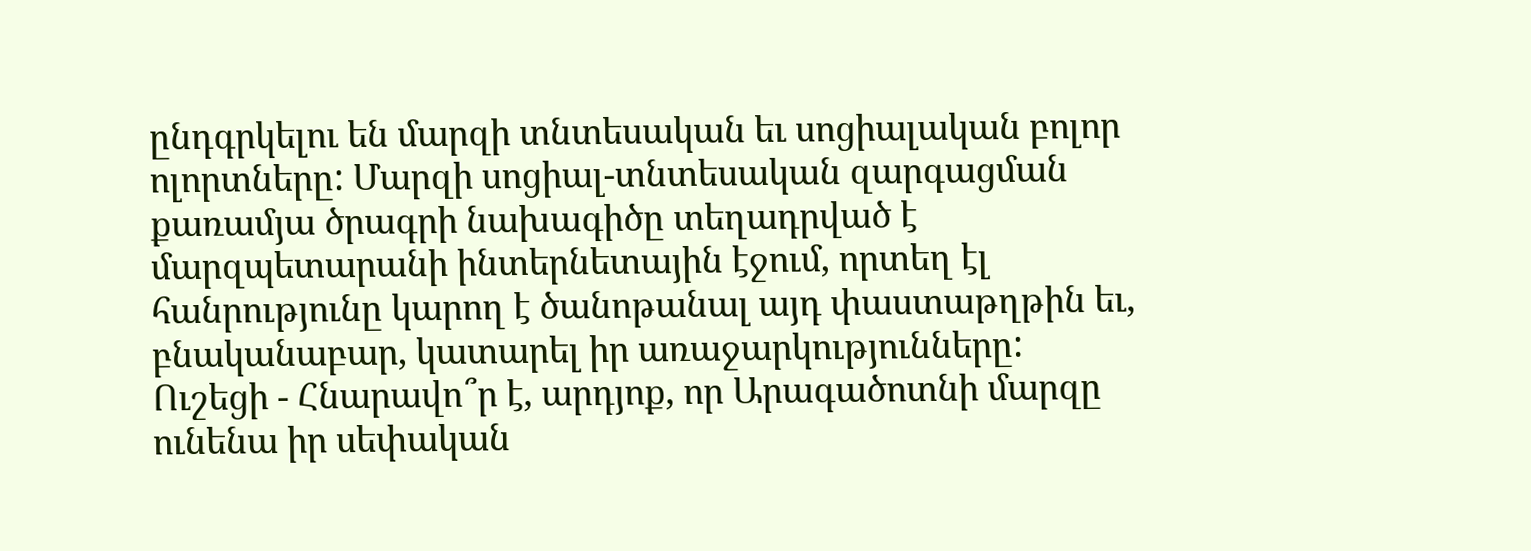ընդգրկելու են մարզի տնտեսական եւ սոցիալական բոլոր ոլորտները: Մարզի սոցիալ-տնտեսական զարգացման քառամյա ծրագրի նախագիծը տեղադրված է մարզպետարանի ինտերնետային էջում, որտեղ էլ հանրությունը կարող է ծանոթանալ այդ փաստաթղթին եւ, բնականաբար, կատարել իր առաջարկությունները:
Ուշեցի - Հնարավո՞ր է, արդյոք, որ Արագածոտնի մարզը ունենա իր սեփական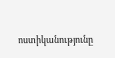ոստիկանությունը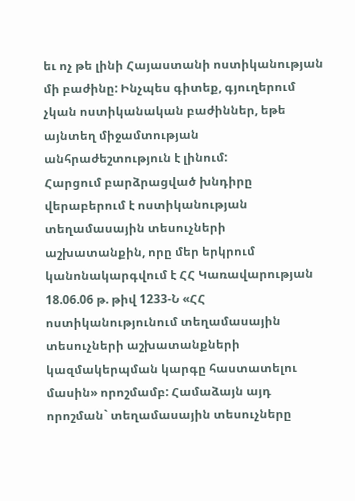եւ ոչ թե լինի Հայաստանի ոստիկանության մի բաժինը: Ինչպես գիտեք, գյուղերում չկան ոստիկանական բաժիններ, եթե այնտեղ միջամտության անհրաժեշտություն է լինում:
Հարցում բարձրացված խնդիրը վերաբերում է ոստիկանության տեղամասային տեսուչների աշխատանքին, որը մեր երկրում կանոնակարգվում է ՀՀ Կառավարության 18.06.06 թ. թիվ 1233-Ն «ՀՀ ոստիկանությունում տեղամասային տեսուչների աշխատանքների կազմակերպման կարգը հաստատելու մասին» որոշմամբ: Համաձայն այդ որոշման` տեղամասային տեսուչները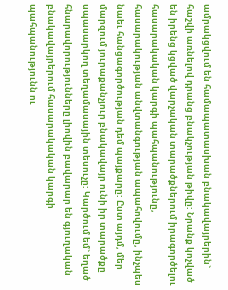ամրակցվում են համապատասխան բնակավայրերին` հաշվի առնելով դրանց բնակչության թիվը: Նրանք կոչված են իրենց կցված վարչական տարածքներում իրագործելու հասարակական կարգի պահպանությունը, հասարակության անվտանգության ապահովումը, ինչպես նաեւ հանցագործության դեմ պայքարը: Ըստ այդմ, մեր մարզում յուրաքանչյուր բնակավայր ունի իր տարածքը սպասարկող տեղամասային տեսուչը: Կարծում եմ` եղած հնարավորությունները լիովին բավարար են գյուղական բնակավայրերում հասարակական կարգի պահպանությունն ու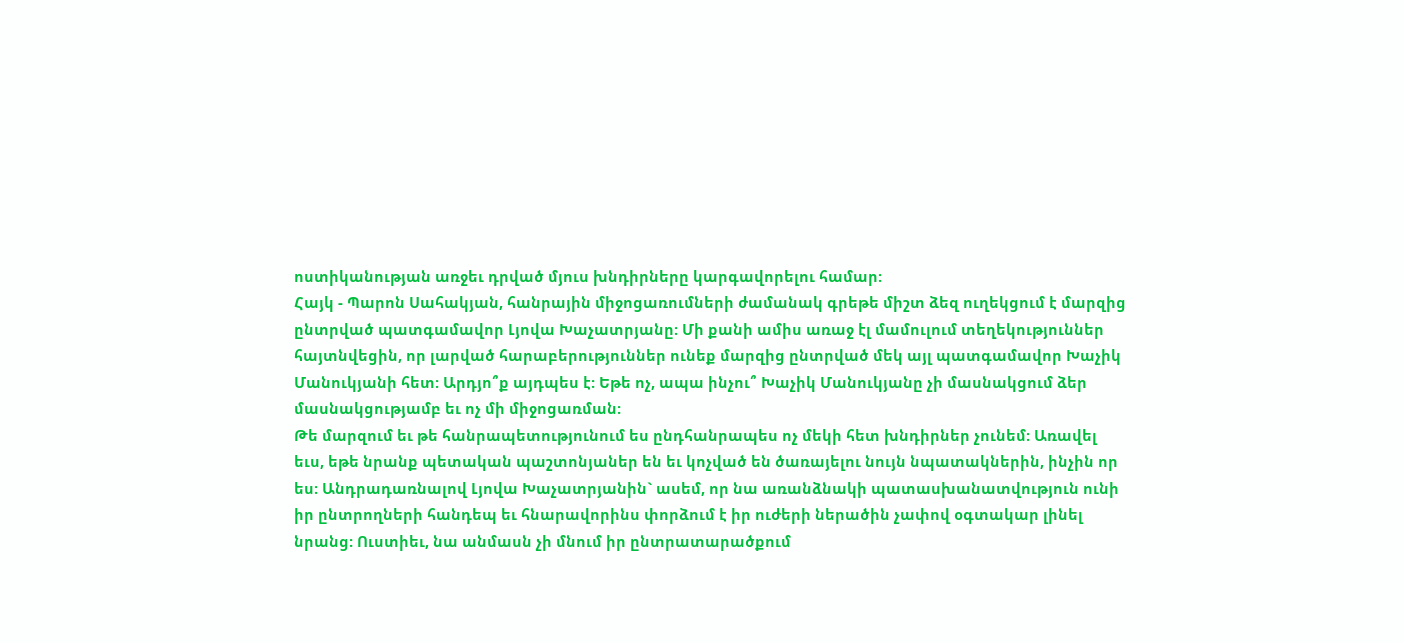ոստիկանության առջեւ դրված մյուս խնդիրները կարգավորելու համար:
Հայկ - Պարոն Սահակյան, հանրային միջոցառումների ժամանակ գրեթե միշտ ձեզ ուղեկցում է մարզից ընտրված պատգամավոր Լյովա Խաչատրյանը: Մի քանի ամիս առաջ էլ մամուլում տեղեկություններ հայտնվեցին, որ լարված հարաբերություններ ունեք մարզից ընտրված մեկ այլ պատգամավոր Խաչիկ Մանուկյանի հետ: Արդյո՞ք այդպես է: Եթե ոչ, ապա ինչու՞ Խաչիկ Մանուկյանը չի մասնակցում ձեր մասնակցությամբ եւ ոչ մի միջոցառման:
Թե մարզում եւ թե հանրապետությունում ես ընդհանրապես ոչ մեկի հետ խնդիրներ չունեմ: Առավել եւս, եթե նրանք պետական պաշտոնյաներ են եւ կոչված են ծառայելու նույն նպատակներին, ինչին որ ես: Անդրադառնալով Լյովա Խաչատրյանին` ասեմ, որ նա առանձնակի պատասխանատվություն ունի իր ընտրողների հանդեպ եւ հնարավորինս փորձում է իր ուժերի ներածին չափով օգտակար լինել նրանց: Ուստիեւ, նա անմասն չի մնում իր ընտրատարածքում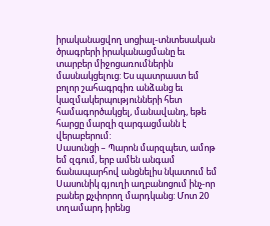իրականացվող սոցիալ-տնտեսական ծրագրերի իրականացմանը եւ տարբեր միջոցառումներին մասնակցելուց: Ես պատրաստ եմ բոլոր շահագրգիռ անձանց եւ կազմակերպությունների հետ համագործակցել, մանավանդ, եթե հարցը մարզի զարգացմանն է վերաբերում:
Սասունցի – Պարոն մարզպետ, ամոթ եմ զգում, երբ ամեն անգամ ճանապարհով անցնելիս նկատում եմ Սասունիկ գյուղի աղբանոցում ինչ-որ բաներ քչփորող մարդկանց: Մոտ 20 տղամարդ իրենց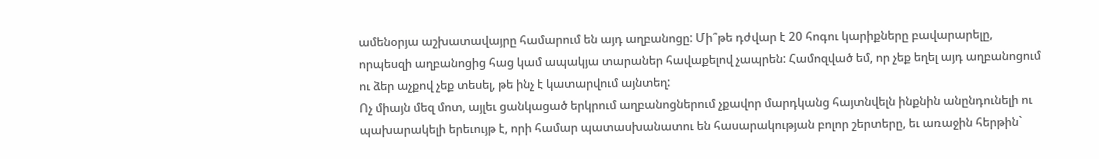ամենօրյա աշխատավայրը համարում են այդ աղբանոցը: Մի՞թե դժվար է 20 հոգու կարիքները բավարարելը, որպեսզի աղբանոցից հաց կամ ապակյա տարաներ հավաքելով չապրեն: Համոզված եմ, որ չեք եղել այդ աղբանոցում ու ձեր աչքով չեք տեսել, թե ինչ է կատարվում այնտեղ:
Ոչ միայն մեզ մոտ, այլեւ ցանկացած երկրում աղբանոցներում չքավոր մարդկանց հայտնվելն ինքնին անընդունելի ու պախարակելի երեւույթ է, որի համար պատասխանատու են հասարակության բոլոր շերտերը, եւ առաջին հերթին`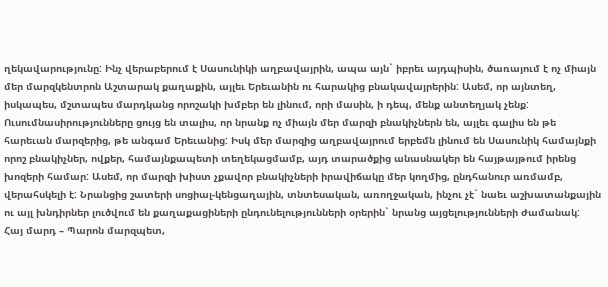ղեկավարությունը: Ինչ վերաբերում է Սասունիկի աղբավայրին, ապա այն` իբրեւ այդպիսին, ծառայում է ոչ միայն մեր մարզկենտրոն Աշտարակ քաղաքին, այլեւ Երեւանին ու հարակից բնակավայրերին: Ասեմ, որ այնտեղ, իսկապես, մշտապես մարդկանց որոշակի խմբեր են լինում, որի մասին, ի դեպ, մենք անտեղյակ չենք: Ուսումնասիրությունները ցույց են տալիս, որ նրանք ոչ միայն մեր մարզի բնակիչներն են, այլեւ գալիս են թե հարեւան մարզերից, թե անգամ Երեւանից: Իսկ մեր մարզից աղբավայրում երբեմն լինում են Սասունիկ համայնքի որոշ բնակիչներ, ովքեր, համայնքապետի տեղեկացմամբ, այդ տարածքից անասնակեր են հայթայթում իրենց խոզերի համար: Ասեմ, որ մարզի խիստ չքավոր բնակիչների իրավիճակը մեր կողմից, ընդհանուր առմամբ, վերահսկելի է: Նրանցից շատերի սոցիալ-կենցաղային, տնտեսական, առողջական, ինչու չէ` նաեւ աշխատանքային ու այլ խնդիրներ լուծվում են քաղաքացիների ընդունելությունների օրերին` նրանց այցելությունների ժամանակ:
Հայ մարդ – Պարոն մարզպետ,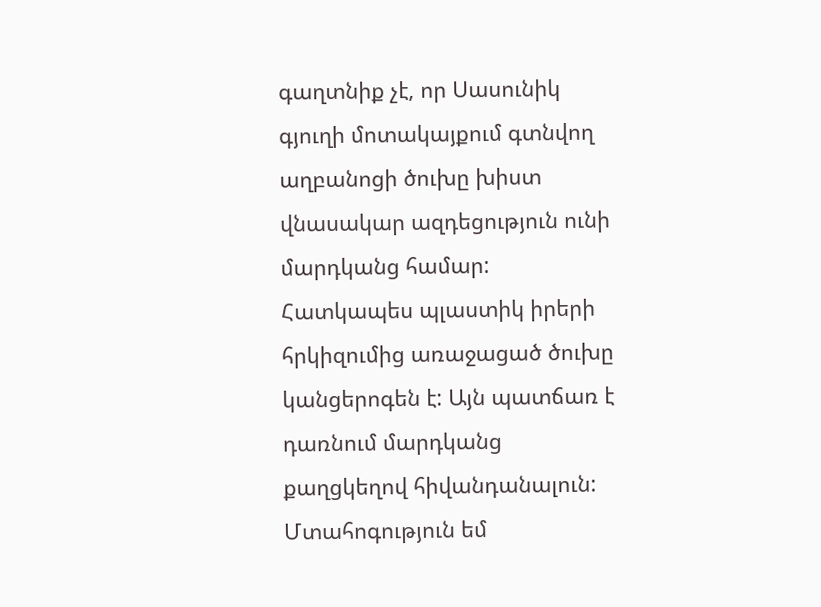գաղտնիք չէ, որ Սասունիկ գյուղի մոտակայքում գտնվող աղբանոցի ծուխը խիստ վնասակար ազդեցություն ունի մարդկանց համար: Հատկապես պլաստիկ իրերի հրկիզումից առաջացած ծուխը կանցերոգեն է: Այն պատճառ է դառնում մարդկանց քաղցկեղով հիվանդանալուն: Մտահոգություն եմ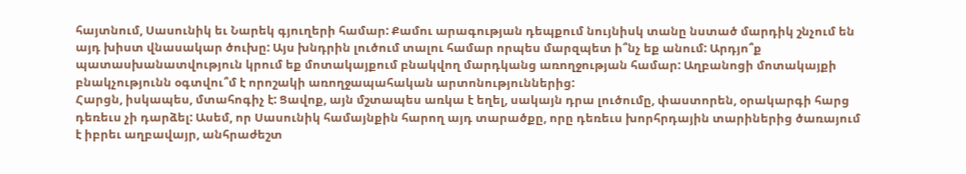հայտնում, Սասունիկ եւ Նարեկ գյուղերի համար: Քամու արագության դեպքում նույնիսկ տանը նստած մարդիկ շնչում են այդ խիստ վնասակար ծուխը: Այս խնդրին լուծում տալու համար որպես մարզպետ ի՞նչ եք անում: Արդյո՞ք պատասխանատվություն կրում եք մոտակայքում բնակվող մարդկանց առողջության համար: Աղբանոցի մոտակայքի բնակչությունն օգտվու՞մ է որոշակի առողջապահական արտոնություններից:
Հարցն, իսկապես, մտահոգիչ է: Ցավոք, այն մշտապես առկա է եղել, սակայն դրա լուծումը, փաստորեն, օրակարգի հարց դեռեւս չի դարձել: Ասեմ, որ Սասունիկ համայնքին հարող այդ տարածքը, որը դեռեւս խորհրդային տարիներից ծառայում է իբրեւ աղբավայր, անհրաժեշտ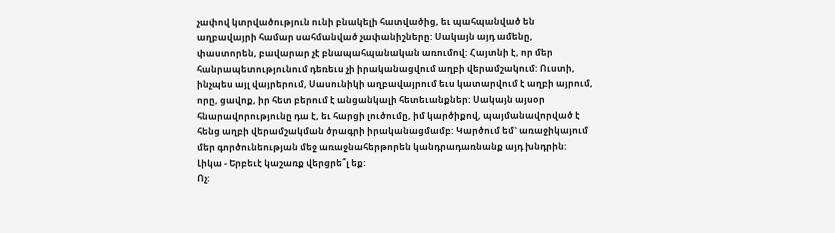չափով կտրվածություն ունի բնակելի հատվածից, եւ պահպանված են աղբավայրի համար սահմանված չափանիշները: Սակայն այդ ամենը, փաստորեն, բավարար չէ բնապահպանական առումով: Հայտնի է, որ մեր հանրապետությունում դեռեւս չի իրականացվում աղբի վերամշակում: Ուստի, ինչպես այլ վայրերում, Սասունիկի աղբավայրում եւս կատարվում է աղբի այրում, որը, ցավոք, իր հետ բերում է անցանկալի հետեւանքներ: Սակայն այսօր հնարավորությունը դա է, եւ հարցի լուծումը, իմ կարծիքով, պայմանավորված է հենց աղբի վերամշակման ծրագրի իրականացմամբ: Կարծում եմ` առաջիկայում մեր գործունեության մեջ առաջնահերթորեն կանդրադառնանք այդ խնդրին:
Լիկա - Երբեւէ կաշառք վերցրե՞լ եք:
Ոչ: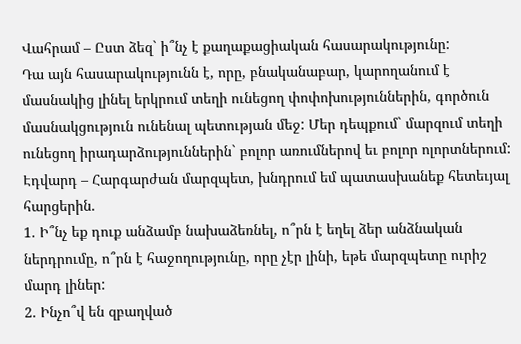Վահրամ – Ըստ ձեզ` ի՞նչ է քաղաքացիական հասարակությունը:
Դա այն հասարակությունն է, որը, բնականաբար, կարողանում է մասնակից լինել երկրում տեղի ունեցող փոփոխություններին, գործուն մասնակցություն ունենալ պետության մեջ: Մեր դեպքում` մարզում տեղի ունեցող իրադարձություններին` բոլոր առումներով եւ բոլոր ոլորտներում:
Էդվարդ – Հարգարժան մարզպետ, խնդրում եմ պատասխանեք հետեւյալ հարցերին.
1. Ի՞նչ եք դուք անձամբ նախաձեռնել, ո՞րն է եղել ձեր անձնական ներդրումը, ո՞րն է հաջողությունը, որը չէր լինի, եթե մարզպետը ուրիշ մարդ լիներ:
2. Ինչո՞վ են զբաղված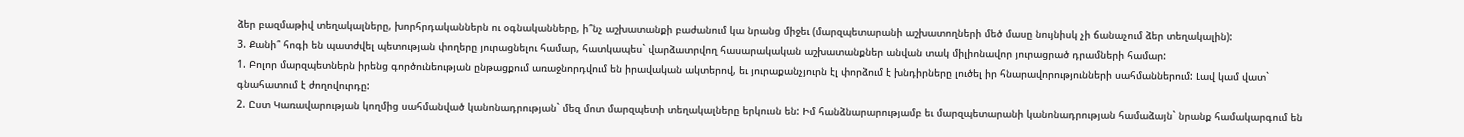ձեր բազմաթիվ տեղակալները, խորհրդականներն ու օգնականները, ի՞նչ աշխատանքի բաժանում կա նրանց միջեւ (մարզպետարանի աշխատողների մեծ մասը նույնիսկ չի ճանաչում ձեր տեղակալին):
3. Քանի՞ հոգի են պատժվել պետության փողերը յուրացնելու համար, հատկապես` վարձատրվող հասարակական աշխատանքներ անվան տակ միլիոնավոր յուրացրած դրամների համար:
1. Բոլոր մարզպետներն իրենց գործունեության ընթացքում առաջնորդվում են իրավական ակտերով, եւ յուրաքանչյուրն էլ փորձում է խնդիրները լուծել իր հնարավորությունների սահմաններում: Լավ կամ վատ` գնահատում է ժողովուրդը:
2. Ըստ Կառավարության կողմից սահմանված կանոնադրության` մեզ մոտ մարզպետի տեղակալները երկուսն են: Իմ հանձնարարությամբ եւ մարզպետարանի կանոնադրության համաձայն` նրանք համակարգում են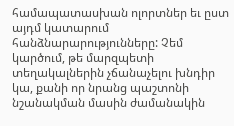համապատասխան ոլորտներ եւ ըստ այդմ կատարում հանձնարարությունները: Չեմ կարծում, թե մարզպետի տեղակալներին չճանաչելու խնդիր կա, քանի որ նրանց պաշտոնի նշանակման մասին ժամանակին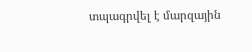տպագրվել է մարզային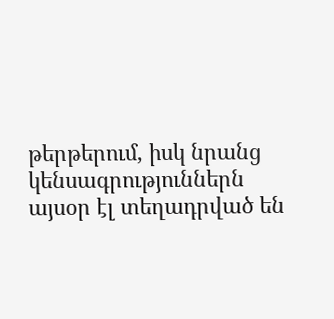թերթերում, իսկ նրանց կենսագրություններն այսօր էլ տեղադրված են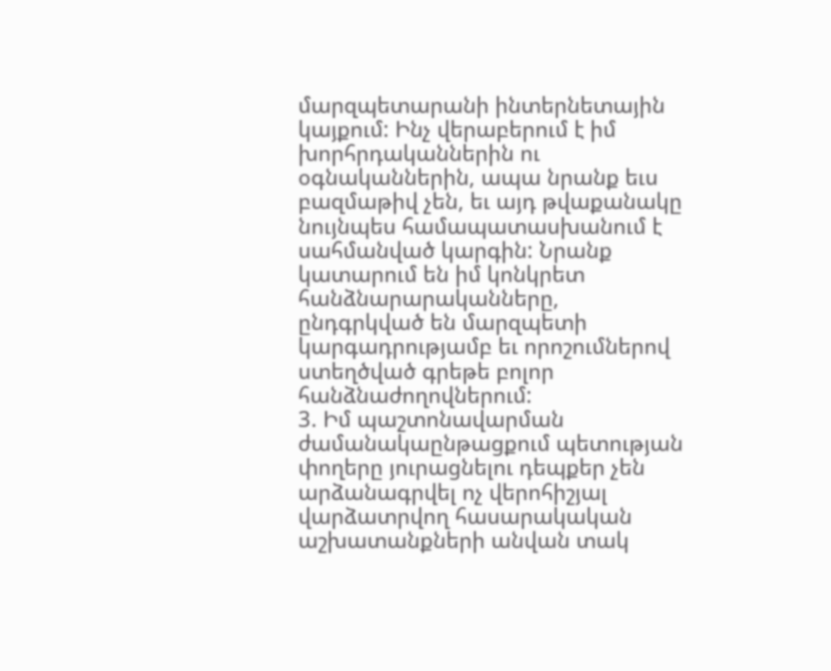մարզպետարանի ինտերնետային կայքում: Ինչ վերաբերում է իմ խորհրդականներին ու օգնականներին, ապա նրանք եւս բազմաթիվ չեն, եւ այդ թվաքանակը նույնպես համապատասխանում է սահմանված կարգին: Նրանք կատարում են իմ կոնկրետ հանձնարարականները, ընդգրկված են մարզպետի կարգադրությամբ եւ որոշումներով ստեղծված գրեթե բոլոր հանձնաժողովներում:
3. Իմ պաշտոնավարման ժամանակաընթացքում պետության փողերը յուրացնելու դեպքեր չեն արձանագրվել ոչ վերոհիշյալ վարձատրվող հասարակական աշխատանքների անվան տակ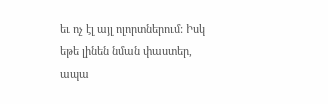եւ ոչ էլ այլ ոլորտներում: Իսկ եթե լինեն նման փաստեր, ապա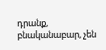դրանք, բնականաբար, չեն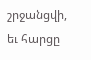շրջանցվի, եւ հարցը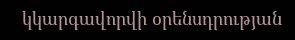կկարգավորվի օրենսդրության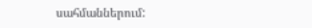սահմաններում: